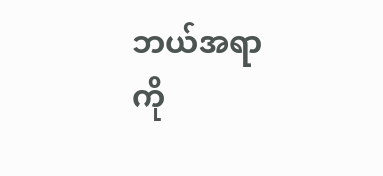ဘယ်အရာကို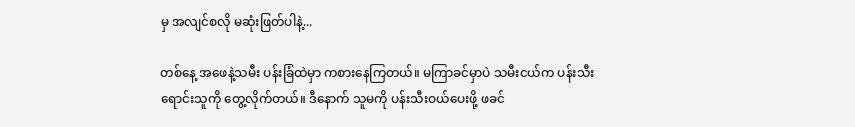မှ အလျင်စလို မဆုံးဖြတ်ပါနဲ့...

တစ်နေ့ အဖေနဲ့သမီး ပန်းခြံထဲမှာ ကစားနေကြတယ်။ မကြာခင်မှာပဲ သမီးငယ်က ပန်းသီးရောင်းသူကို တွေ့လိုက်တယ်။ ဒီနောက် သူမကို ပန်းသီးဝယ်ပေးဖို့ ဖခင်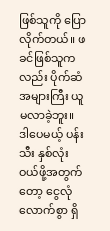ဖြစ်သူကို ပြောလိုက်တယ်။ ဖခင်ဖြစ်သူကလည်း ပိုက်ဆံအများကြီး ယူမလာခဲ့ဘူး။ ဒါပေမယ့် ပန်းသီး နှစ်လုံးဝယ်ဖို့အတွက်တော့ ငွေလုံလောက်စွာ ရှိ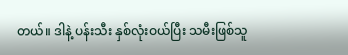တယ်။ ဒါနဲ့ ပန်းသီး နှစ်လုံးဝယ်ပြီး သမီးဖြစ်သူ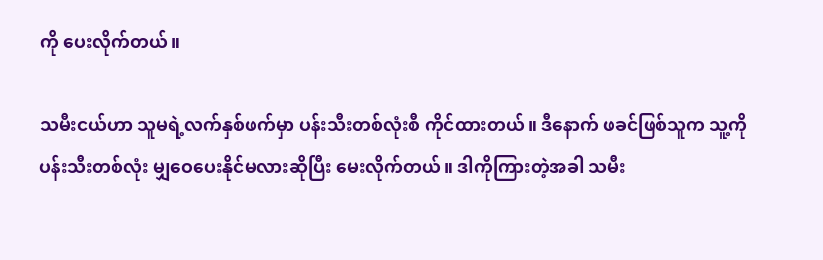ကို ပေးလိုက်တယ်။

သမီးငယ်ဟာ သူမရဲ့လက်နှစ်ဖက်မှာ ပန်းသီးတစ်လုံးစီ ကိုင်ထားတယ်။ ဒီနောက် ဖခင်ဖြစ်သူက သူ့ကို ပန်းသီးတစ်လုံး မျှဝေပေးနိုင်မလားဆိုပြီး မေးလိုက်တယ်။ ဒါကိုကြားတဲ့အခါ သမီး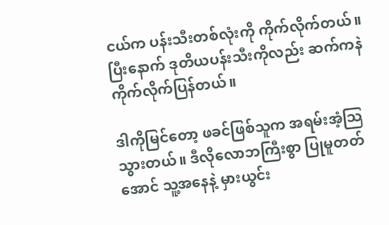ငယ်က ပန်းသီးတစ်လုံးကို ကိုက်လိုက်တယ်။ ပြီးနောက် ဒုတိယပန်းသီးကိုလည်း ဆက်ကနဲ ကိုက်လိုက်ပြန်တယ်။

ဒါကိုမြင်တော့ ဖခင်ဖြစ်သူက အရမ်းအံ့သြသွားတယ်။ ဒီလိုလောဘကြီးစွာ ပြုမူတတ်အောင် သူ့အနေနဲ့ မှားယွင်း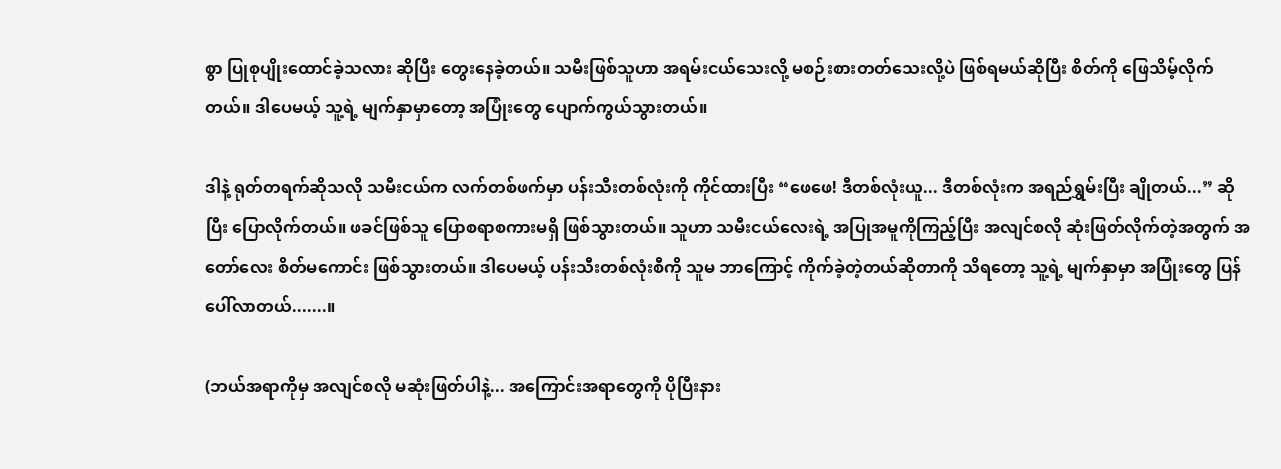စွာ ပြုစုပျိုးထောင်ခဲ့သလား ဆိုပြီး တွေးနေခဲ့တယ်။ သမီးဖြစ်သူဟာ အရမ်းငယ်သေးလို့ မစဉ်းစားတတ်သေးလို့ပဲ ဖြစ်ရမယ်ဆိုပြီး စိတ်ကို ဖြေသိမ့်လိုက်တယ်။ ဒါပေမယ့် သူ့ရဲ့ မျက်နှာမှာတော့ အပြုံးတွေ ပျောက်ကွယ်သွားတယ်။

ဒါနဲ့ ရုတ်တရက်ဆိုသလို သမီးငယ်က လက်တစ်ဖက်မှာ ပန်းသီးတစ်လုံးကို ကိုင်ထားပြီး “ဖေဖေ! ဒီတစ်လုံးယူ... ဒီတစ်လုံးက အရည်ရွှမ်းပြီး ချိုတယ်...” ဆိုပြီး ပြောလိုက်တယ်။ ဖခင်ဖြစ်သူ ပြောစရာစကားမရှိ ဖြစ်သွားတယ်။ သူဟာ သမီးငယ်လေးရဲ့ အပြုအမူကိုကြည့်ပြီး အလျင်စလို ဆုံးဖြတ်လိုက်တဲ့အတွက် အတော်လေး စိတ်မကောင်း ဖြစ်သွားတယ်။ ဒါပေမယ့် ပန်းသီးတစ်လုံးစီကို သူမ ဘာကြောင့် ကိုက်ခဲ့တဲ့တယ်ဆိုတာကို သိရတော့ သူ့ရဲ့ မျက်နှာမှာ အပြုံးတွေ ပြန်ပေါ်လာတယ်.......။

(ဘယ်အရာကိုမှ အလျင်စလို မဆုံးဖြတ်ပါနဲ့... အကြောင်းအရာတွေကို ပိုပြီးနား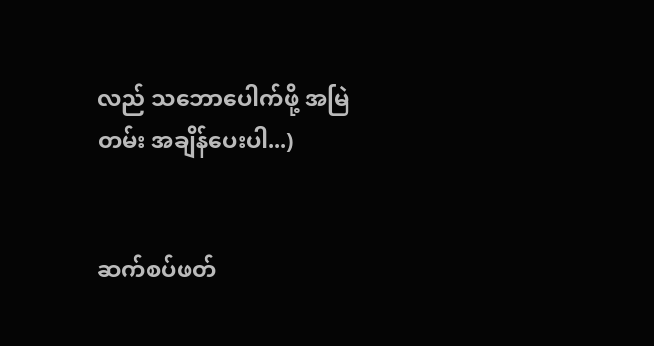လည် သဘောပေါက်ဖို့ အမြဲတမ်း အချိန်ပေးပါ...)


ဆက်စပ်ဖတ်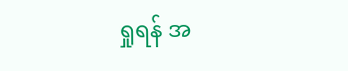ရှုရန် အ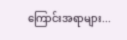ကြောင်းအရာများ...